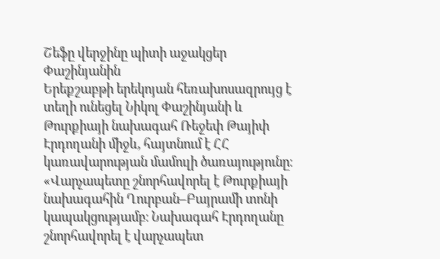Շեֆը վերջինը պիտի աջակցեր Փաշինյանին
Երեքշաբթի երեկոյան հեռախոսազրույց է տեղի ունեցել Նիկոլ Փաշինյանի և Թուրքիայի նախագահ Ռեջեփ Թայիփ Էրդողանի միջև, հայտնում է ՀՀ կառավարության մամուլի ծառայությունը։
«Վարչապետը շնորհավորել է Թուրքիայի նախագահին Ղուրբան–Բայրամի տոնի կապակցությամբ։ Նախագահ Էրդողանը շնորհավորել է վարչապետ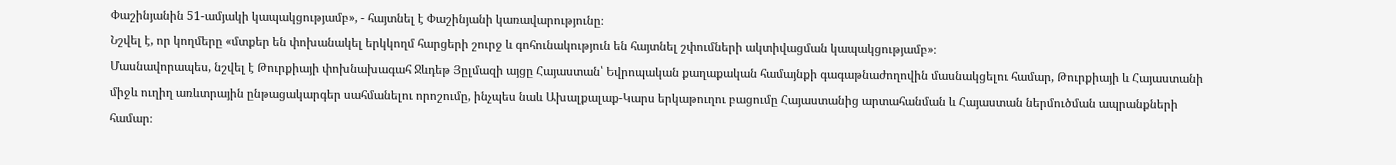Փաշինյանին 51-ամյակի կապակցությամբ», - հայտնել է Փաշինյանի կառավարությունը։
Նշվել է, որ կողմերը «մտքեր են փոխանակել երկկողմ հարցերի շուրջ և գոհունակություն են հայտնել շփումների ակտիվացման կապակցությամբ»։
Մասնավորապես, նշվել է Թուրքիայի փոխնախագահ Ջևդեթ Յըլմազի այցը Հայաստան՝ Եվրոպական քաղաքական համայնքի գագաթնաժողովին մասնակցելու համար, Թուրքիայի և Հայաստանի միջև ուղիղ առևտրային ընթացակարգեր սահմանելու որոշումը, ինչպես նաև Ախալքալաք-Կարս երկաթուղու բացումը Հայաստանից արտահանման և Հայաստան ներմուծման ապրանքների համար։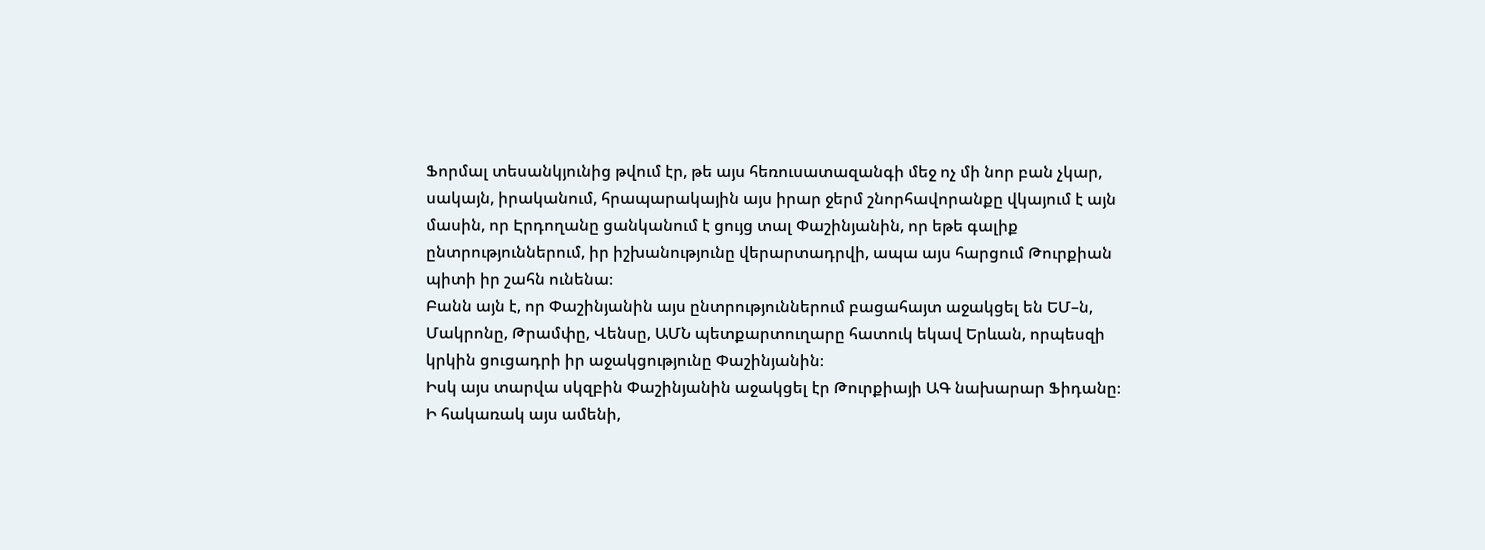Ֆորմալ տեսանկյունից թվում էր, թե այս հեռուսատազանգի մեջ ոչ մի նոր բան չկար, սակայն, իրականում, հրապարակային այս իրար ջերմ շնորհավորանքը վկայում է այն մասին, որ Էրդողանը ցանկանում է ցույց տալ Փաշինյանին, որ եթե գալիք ընտրություններում, իր իշխանությունը վերարտադրվի, ապա այս հարցում Թուրքիան պիտի իր շահն ունենա։
Բանն այն է, որ Փաշինյանին այս ընտրություններում բացահայտ աջակցել են ԵՄ–ն, Մակրոնը, Թրամփը, Վենսը, ԱՄՆ պետքարտուղարը հատուկ եկավ Երևան, որպեսզի կրկին ցուցադրի իր աջակցությունը Փաշինյանին։
Իսկ այս տարվա սկզբին Փաշինյանին աջակցել էր Թուրքիայի ԱԳ նախարար Ֆիդանը։
Ի հակառակ այս ամենի,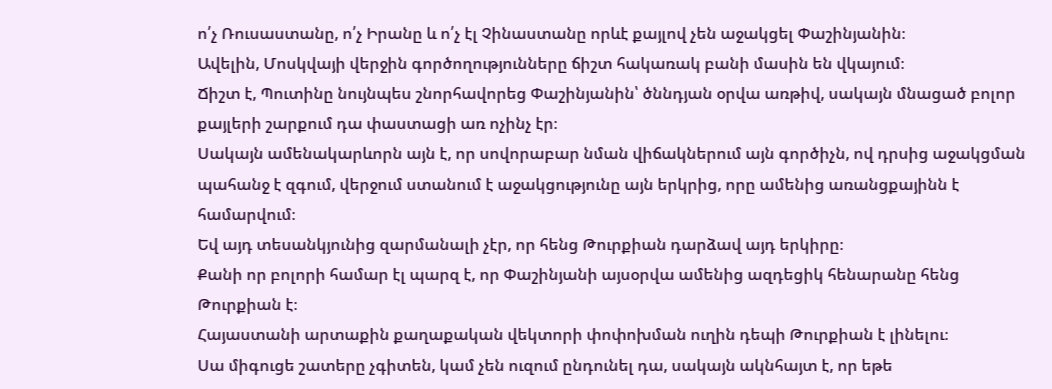ո՛չ Ռուսաստանը, ո՛չ Իրանը և ո՛չ էլ Չինաստանը որևէ քայլով չեն աջակցել Փաշինյանին։
Ավելին, Մոսկվայի վերջին գործողությունները ճիշտ հակառակ բանի մասին են վկայում։
Ճիշտ է, Պուտինը նույնպես շնորհավորեց Փաշինյանին՝ ծննդյան օրվա առթիվ, սակայն մնացած բոլոր քայլերի շարքում դա փաստացի առ ոչինչ էր։
Սակայն ամենակարևորն այն է, որ սովորաբար նման վիճակներում այն գործիչն, ով դրսից աջակցման պահանջ է զգում, վերջում ստանում է աջակցությունը այն երկրից, որը ամենից առանցքայինն է համարվում։
Եվ այդ տեսանկյունից զարմանալի չէր, որ հենց Թուրքիան դարձավ այդ երկիրը։
Քանի որ բոլորի համար էլ պարզ է, որ Փաշինյանի այսօրվա ամենից ազդեցիկ հենարանը հենց Թուրքիան է։
Հայաստանի արտաքին քաղաքական վեկտորի փոփոխման ուղին դեպի Թուրքիան է լինելու։
Սա միգուցե շատերը չգիտեն, կամ չեն ուզում ընդունել դա, սակայն ակնհայտ է, որ եթե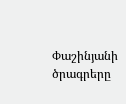Փաշինյանի ծրագրերը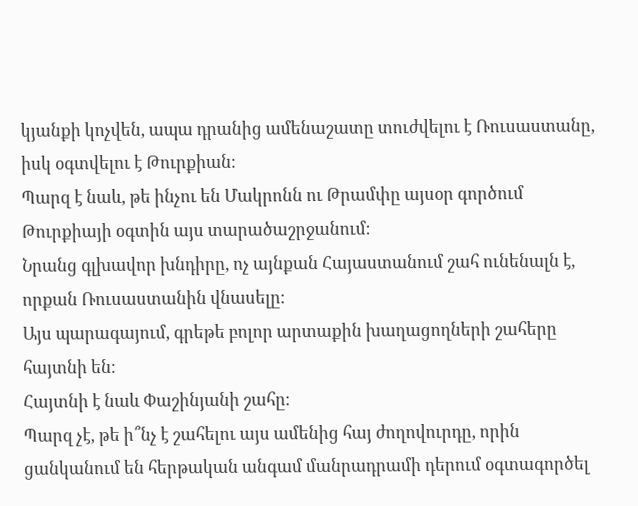կյանքի կոչվեն, ապա դրանից ամենաշատը տուժվելու է Ռուսաստանը, իսկ օգտվելու է Թուրքիան։
Պարզ է նաև, թե ինչու են Մակրոնն ու Թրամփը այսօր գործում Թուրքիայի օգտին այս տարածաշրջանում։
Նրանց գլխավոր խնդիրը, ոչ այնքան Հայաստանում շահ ունենալն է, որքան Ռուսաստանին վնասելը։
Այս պարագայում, գրեթե բոլոր արտաքին խաղացողների շահերը հայտնի են։
Հայտնի է նաև Փաշինյանի շահը։
Պարզ չէ, թե ի՞նչ է շահելու այս ամենից հայ ժողովուրդը, որին ցանկանում են հերթական անգամ մանրադրամի դերում օգտագործել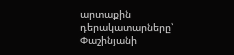արտաքին դերակատարները՝ Փաշինյանի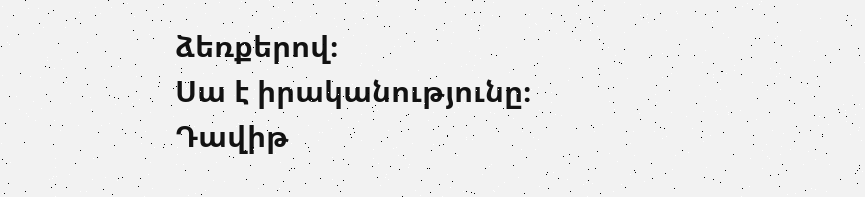ձեռքերով։
Սա է իրականությունը։
Դավիթ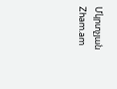Մկրտչյան
Zham.am